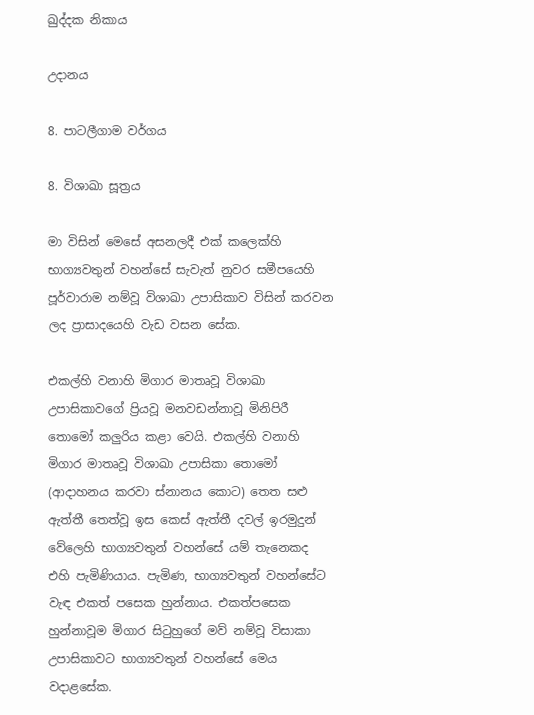ඛුද්දක නිකාය

උදානය

8. පාටලීගාම වර්ගය

8. විශාඛා සූත්‍රය

මා විසින් මෙසේ අසනලදී එක් කලෙක්හි භාග්‍යවතුන් වහන්සේ සැවැත් නුවර සමීපයෙහි පූර්වාරාම නම්වූ විශාඛා උපාසිකාව විසින් කරවන ලද ප්‍රාසාදයෙහි වැඩ වසන සේක.

එකල්හි වනාහි මිගාර මාතෘවූ විශාඛා උපාසිකාවගේ ප්‍රියවූ මනවඩන්නාවූ මිනිපිරී තොමෝ කලුරිය කළා වෙයි. එකල්හි වනාහි මිගාර මාතෘවූ විශාඛා උපාසිකා තොමෝ (ආදාහනය කරවා ස්නානය කොට) තෙත සළු ඇත්තී තෙත්වූ ඉස කෙස් ඇත්තී දවල් ඉරමුදුන් වේලෙහි භාග්‍යවතුන් වහන්සේ යම් තැනෙකද එහි පැමිණියාය. පැමිණ, භාග්‍යවතුන් වහන්සේට වැඳ එකත් පසෙක හුන්නාය. එකත්පසෙක හුන්නාවූම මිගාර සිටුහුගේ මව් නම්වූ විසාකා උපාසිකාවට භාග්‍යවතුන් වහන්සේ මෙය වදාළසේක.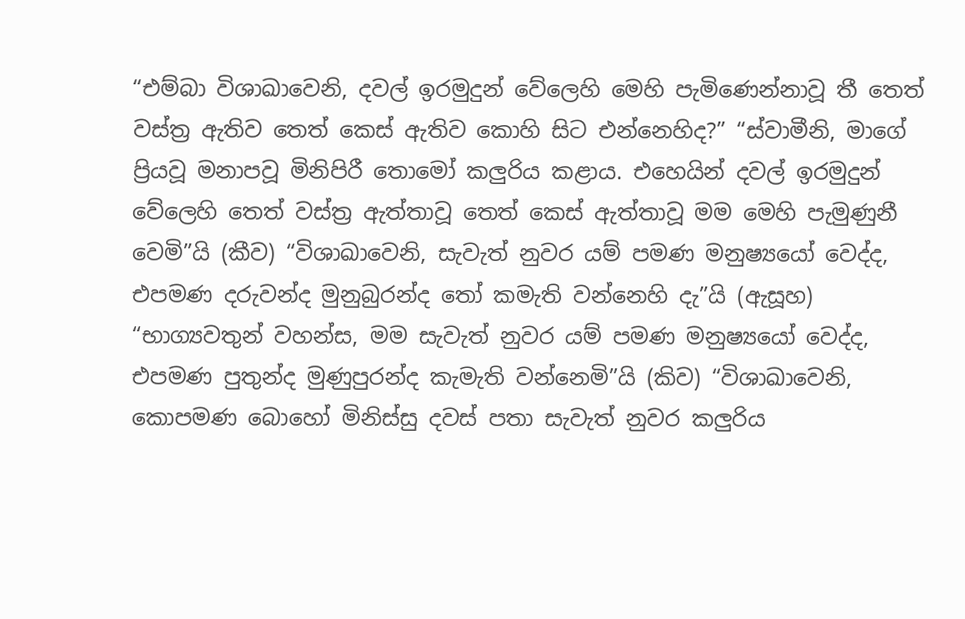“එම්බා විශාඛාවෙනි, දවල් ඉරමුදුන් වේලෙහි මෙහි පැමිණෙන්නාවූ තී තෙත් වස්ත්‍ර ඇතිව තෙත් කෙස් ඇතිව කොහි සිට එන්නෙහිද?” “ස්වාමීනි, මාගේ ප්‍රියවූ මනාපවූ මිනිපිරී තොමෝ කලුරිය කළාය. එහෙයින් දවල් ඉරමුදුන් වේලෙහි තෙත් වස්ත්‍ර ඇත්තාවූ තෙත් කෙස් ඇත්තාවූ මම මෙහි පැමුණුනී වෙමි”යි (කීව) “විශාඛාවෙනි, සැවැත් නුවර යම් පමණ මනුෂ්‍යයෝ වෙද්ද, එපමණ දරුවන්ද මුනුබුරන්ද තෝ කමැති වන්නෙහි දැ”යි (ඇසූහ) “භාග්‍යවතුන් වහන්ස, මම සැවැත් නුවර යම් පමණ මනුෂ්‍යයෝ වෙද්ද, එපමණ පුතුන්ද මුණුපුරන්ද කැමැති වන්නෙමි”යි (කිව) “විශාඛාවෙනි, කොපමණ බොහෝ මිනිස්සු දවස් පතා සැවැත් නුවර කලුරිය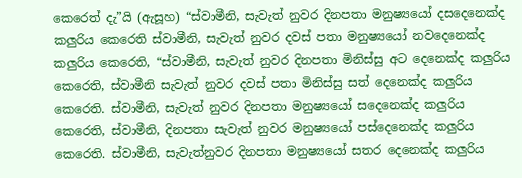කෙරෙත් දැ”යි (ඇසූහ) “ස්වාමීනි, සැවැත් නුවර දිනපතා මනුෂ්‍යයෝ දසදෙනෙක්ද කලුරිය කෙරෙති ස්වාමීනි, සැවැත් නුවර දවස් පතා මනුෂ්‍යයෝ නවදෙනෙක්ද කලුරිය කෙරෙති, “ස්වාමීනි, සැවැත් නුවර දිනපතා මිනිස්සු අට දෙනෙක්ද කලුරිය කෙරෙති, ස්වාමීනි සැවැත් නුවර දවස් පතා මිනිස්සු සත් දෙනෙක්ද කලුරිය කෙරෙති. ස්වාමීනි, සැවැත් නුවර දිනපතා මනුෂ්‍යයෝ සදෙනෙක්ද කලුරිය කෙරෙති, ස්වාමීනි, දිනපතා සැවැත් නුවර මනුෂ්‍යයෝ පස්දෙනෙක්ද කලුරිය කෙරෙති. ස්වාමීනි, සැවැත්නුවර දිනපතා මනුෂ්‍යයෝ සතර දෙනෙක්ද කලුරිය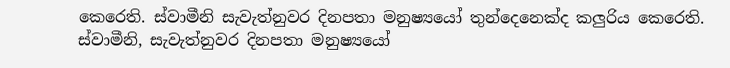කෙරෙති. ස්වාමීනි සැවැත්නුවර දිනපතා මනුෂ්‍යයෝ තුන්දෙනෙක්ද කලුරිය කෙරෙති. ස්වාමීනි, සැවැත්නුවර දිනපතා මනුෂ්‍යයෝ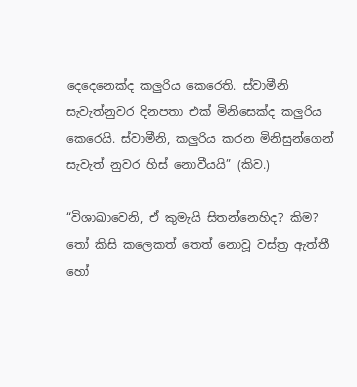දෙදෙනෙක්ද කලුරිය කෙරෙති. ස්වාමීනි සැවැත්නුවර දිනපතා එක් මිනිසෙක්ද කලුරිය කෙරෙයි. ස්වාමීනි, කලුරිය කරන මිනිසුන්ගෙන් සැවැත් නුවර හිස් නොවීයයි” (කිව.)

“විශාඛාවෙනි, ඒ කුමැයි සිතන්නෙහිද? කිම? තෝ කිසි කලෙකත් තෙත් නොවූ වස්ත්‍ර ඇත්තී හෝ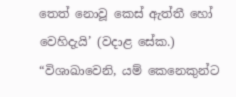තෙත් නොවූ කෙස් ඇත්තී හෝ වෙහිදැයි’ (වදාළ සේක.) “විශාඛාවෙනි, යම් කෙනෙකුන්ට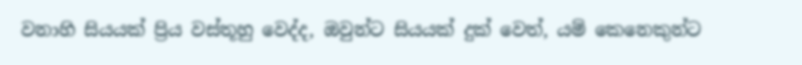වනාහි සියයක් ප්‍රිය වස්තූහු වෙද්ද, ඔවුන්ට සියයක් දුක් වෙත්, යම් කෙනෙකුන්ට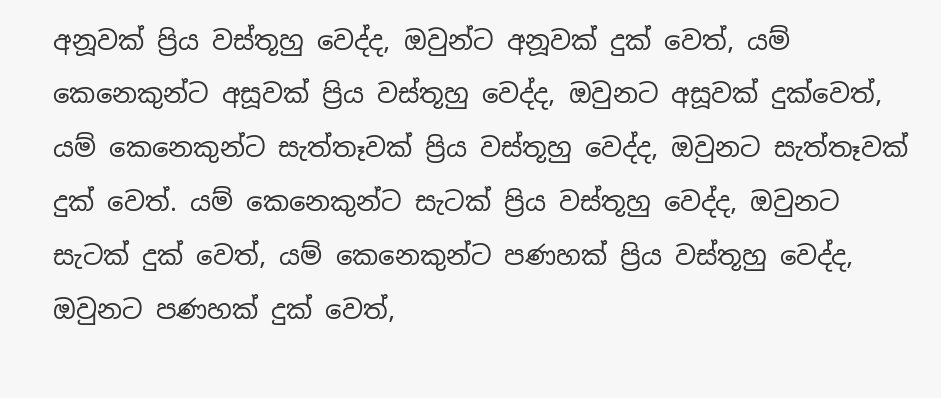අනූවක් ප්‍රිය වස්තූහු වෙද්ද, ඔවුන්ට අනූවක් දුක් වෙත්, යම් කෙනෙකුන්ට අසූවක් ප්‍රිය වස්තූහු වෙද්ද, ඔවුනට අසූවක් දුක්වෙත්, යම් කෙනෙකුන්ට සැත්තෑවක් ප්‍රිය වස්තූහු වෙද්ද, ඔවුනට සැත්තෑවක් දුක් වෙත්. යම් කෙනෙකුන්ට සැටක් ප්‍රිය වස්තූහු වෙද්ද, ඔවුනට සැටක් දුක් වෙත්, යම් කෙනෙකුන්ට පණහක් ප්‍රිය වස්තූහු වෙද්ද, ඔවුනට පණහක් දුක් වෙත්,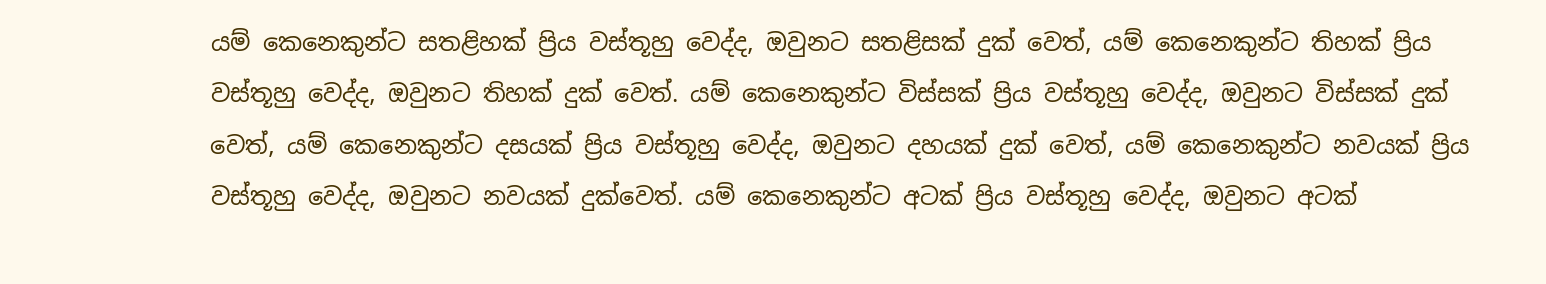යම් කෙනෙකුන්ට සතළිහක් ප්‍රිය වස්තූහු වෙද්ද, ඔවුනට සතළිසක් දුක් වෙත්, යම් කෙනෙකුන්ට තිහක් ප්‍රිය වස්තූහු වෙද්ද, ඔවුනට තිහක් දුක් වෙත්. යම් කෙනෙකුන්ට විස්සක් ප්‍රිය වස්තූහු වෙද්ද, ඔවුනට විස්සක් දුක් වෙත්, යම් කෙනෙකුන්ට දසයක් ප්‍රිය වස්තූහු වෙද්ද, ඔවුනට දහයක් දුක් වෙත්, යම් කෙනෙකුන්ට නවයක් ප්‍රිය වස්තූහු වෙද්ද, ඔවුනට නවයක් දුක්වෙත්. යම් කෙනෙකුන්ට අටක් ප්‍රිය වස්තූහු වෙද්ද, ඔවුනට අටක්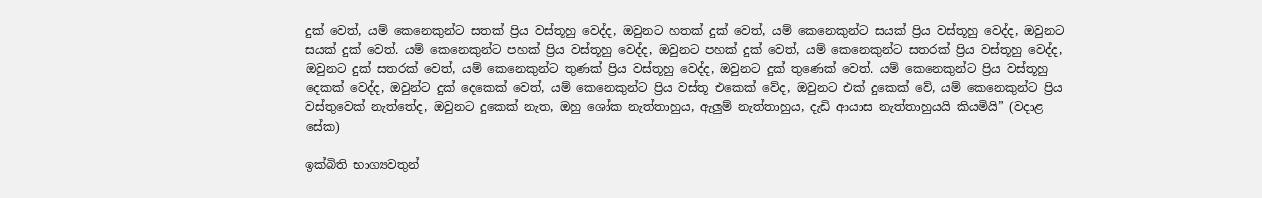දුක් වෙත්, යම් කෙනෙකුන්ට සතක් ප්‍රිය වස්තූහු වෙද්ද, ඔවුනට හතක් දුක් වෙත්, යම් කෙනෙකුන්ට සයක් ප්‍රිය වස්තූහු වෙද්ද, ඔවුනට සයක් දුක් වෙත්. යම් කෙනෙකුන්ට පහක් ප්‍රිය වස්තූහු වෙද්ද, ඔවුනට පහක් දුක් වෙත්, යම් කෙනෙකුන්ට සතරක් ප්‍රිය වස්තූහු වෙද්ද, ඔවුනට දුක් සතරක් වෙත්, යම් කෙනෙකුන්ට තුණක් ප්‍රිය වස්තූහු වෙද්ද, ඔවුනට දුක් තුණෙක් වෙත්. යම් කෙනෙකුන්ට ප්‍රිය වස්තූහු දෙකක් වෙද්ද, ඔවුන්ට දුක් දෙකෙක් වෙත්, යම් කෙනෙකුන්ට ප්‍රිය වස්තූ එකෙක් වේද, ඔවුනට එක් දුකෙක් වේ, යම් කෙනෙකුන්ට ප්‍රිය වස්තුවෙක් නැත්තේද, ඔවුනට දුකෙක් නැත, ඔහු ශෝක නැත්තාහුය, ඇලුම් නැත්තාහුය, දැඩි ආයාස නැත්තාහුයයි කියමියි” (වදාළ සේක)

ඉක්බිති භාග්‍යවතුන්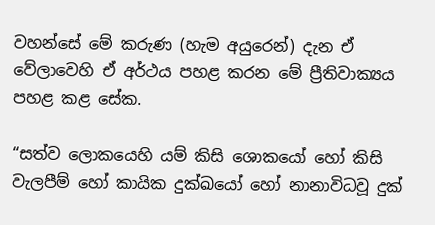වහන්සේ මේ කරුණ (හැම අයුරෙන්) දැන ඒ වේලාවෙහි ඒ අර්ථය පහළ කරන මේ ප්‍රීතිවාක්‍යය පහළ කළ සේක.

“සත්ව ලොකයෙහි යම් කිසි ශොකයෝ හෝ කිසි වැලපීම් හෝ කායික දුක්ඛයෝ හෝ නානාවිධවූ දුක්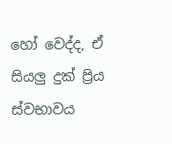හෝ වෙද්ද, ඒ සියලු දුක් ප්‍රිය ස්වභාවය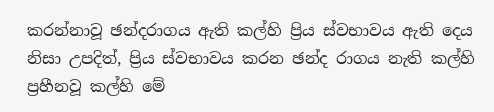කරන්නාවූ ඡන්දරාගය ඇති කල්හි ප්‍රිය ස්වභාවය ඇති දෙය නිසා උපදිත්, ප්‍රිය ස්වභාවය කරන ඡන්ද රාගය නැති කල්හි ප්‍රහීනවූ කල්හි මේ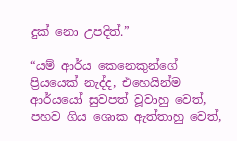දුක් නො උපදිත්.”

“යම් ආර්ය කෙනෙකුන්ගේ ප්‍රියයෙක් නැද්ද, එහෙයින්ම ආර්යයෝ සුවපත් වූවාහු වෙත්, පහව ගිය ශොක ඇත්තාහු වෙත්,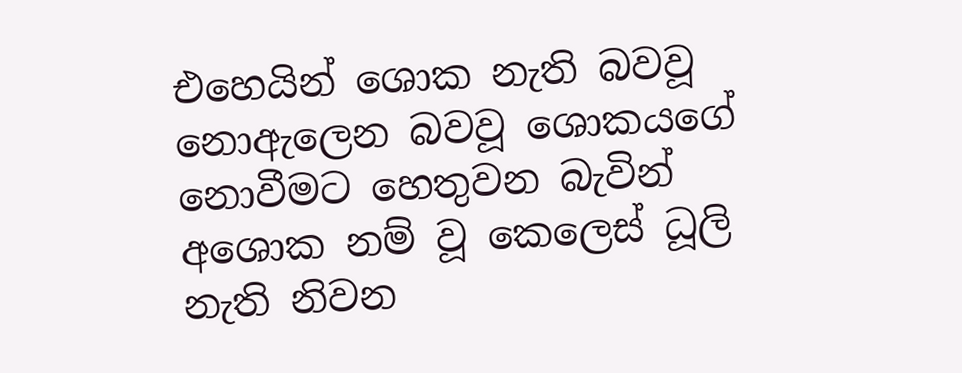එහෙයින් ශොක නැති බවවූ නොඇලෙන බවවූ ශොකයගේ නොවීමට හෙතුවන බැවින් අශොක නම් වූ කෙලෙස් ධූලි නැති නිවන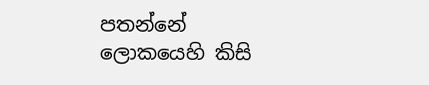පතන්නේ ලොකයෙහි කිසි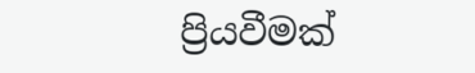ප්‍රියවීමක්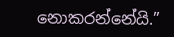නොකරන්නේයි.”